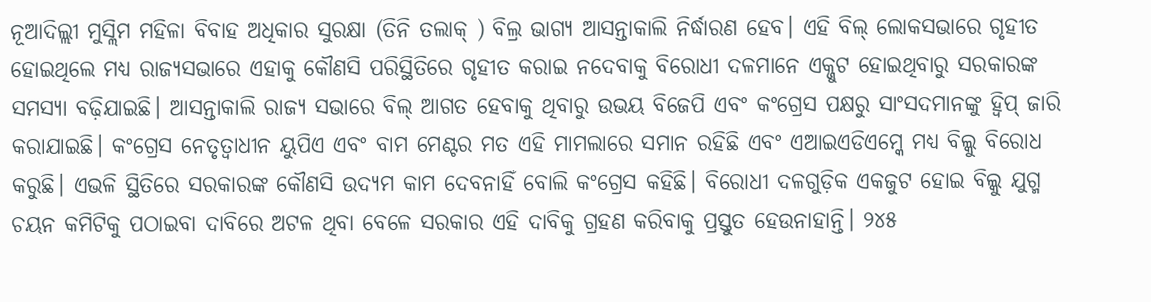ନୂଆଦିଲ୍ଲୀ ମୁସ୍ଲିମ ମହିଳା ବିବାହ ଅଧିକାର ସୁରକ୍ଷା (ତିନି ତଲାକ୍ ) ବିଲ୍ର ଭାଗ୍ୟ ଆସନ୍ତାକାଲି ନିର୍ଦ୍ଧାରଣ ହେବ। ଏହି ବିଲ୍ ଲୋକସଭାରେ ଗୃହୀତ ହୋଇଥିଲେ ମଧ୍ୟ ରାଜ୍ୟସଭାରେ ଏହାକୁ କୌଣସି ପରିସ୍ଥିତିରେ ଗୃହୀତ କରାଇ ନଦେବାକୁ ବିରୋଧୀ ଦଳମାନେ ଏକ୍ଜୁଟ ହୋଇଥିବାରୁ ସରକାରଙ୍କ ସମସ୍ୟା ବଢ଼ିଯାଇଛି। ଆସନ୍ତାକାଲି ରାଜ୍ୟ ସଭାରେ ବିଲ୍ ଆଗତ ହେବାକୁ ଥିବାରୁ ଉଭୟ ବିଜେପି ଏବଂ କଂଗ୍ରେସ ପକ୍ଷରୁ ସାଂସଦମାନଙ୍କୁ ହ୍ବିପ୍ ଜାରି କରାଯାଇଛି। କଂଗ୍ରେସ ନେତୃତ୍ବାଧୀନ ୟୁପିଏ ଏବଂ ବାମ ମେଣ୍ଟର ମତ ଏହି ମାମଲାରେ ସମାନ ରହିଛି ଏବଂ ଏଆଇଏଡିଏମ୍କେ ମଧ୍ୟ ବିଲ୍କୁ ବିରୋଧ କରୁଛି। ଏଭଳି ସ୍ଥିତିରେ ସରକାରଙ୍କ କୌଣସି ଉଦ୍ୟମ କାମ ଦେବନାହିଁ ବୋଲି କଂଗ୍ରେସ କହିଛି। ବିରୋଧୀ ଦଳଗୁଡ଼ିକ ଏକଜୁଟ ହୋଇ ବିଲ୍କୁ ଯୁଗ୍ମ ଚୟନ କମିଟିକୁ ପଠାଇବା ଦାବିରେ ଅଟଳ ଥିବା ବେଳେ ସରକାର ଏହି ଦାବିକୁ ଗ୍ରହଣ କରିବାକୁ ପ୍ରସ୍ତୁତ ହେଉନାହାନ୍ତି। ୨୪୫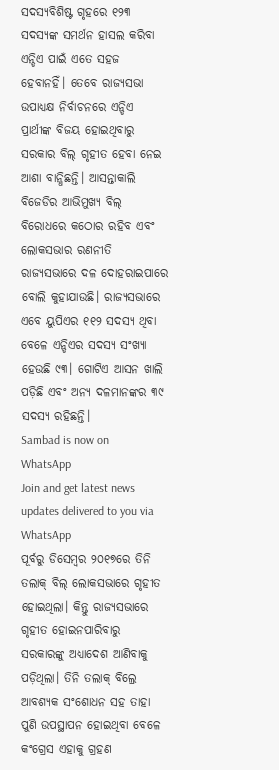ସଦସ୍ୟବିଶିଷ୍ଟ ଗୃହରେ ୧୨୩ ସଦସ୍ୟଙ୍କ ସମର୍ଥନ ହାସଲ କରିବା ଏନ୍ଡିଏ ପାଇଁ ଏତେ ସହଜ ହେବାନହିଁ। ତେବେ ରାଜ୍ୟସଭା ଉପାଧ୍ୟକ୍ଷ ନିର୍ବାଚନରେ ଏନ୍ଡିଏ ପ୍ରାର୍ଥୀଙ୍କ ବିଜୟ ହୋଇଥିବାରୁ ସରକାର ବିଲ୍ ଗୃହୀତ ହେବା ନେଇ ଆଶା ବାନ୍ଧିଛନ୍ତି। ଆସନ୍ତାକାଲି ବିଜେଡିର ଆଭିମୁଖ୍ୟ ବିଲ୍ ବିରୋଧରେ କଠୋର ରହିବ ଏବଂ ଲୋକସଭାର ରଣନୀତି ରାଜ୍ୟସଭାରେ ଦଳ ଦୋହରାଇପାରେ ବୋଲି କୁହାଯାଉଛି। ରାଜ୍ୟସଭାରେ ଏବେ ୟୁପିଏର ୧୧୨ ସଦସ୍ୟ ଥିବା ବେଳେ ଏନ୍ଡିଏର ସଦସ୍ୟ ସଂଖ୍ୟା ହେଉଛି ୯୩। ଗୋଟିଏ ଆସନ ଖାଲି ପଡ଼ିଛି ଏବଂ ଅନ୍ୟ ଦଳମାନଙ୍କର ୩୯ ସଦସ୍ୟ ରହିଛନ୍ତି।
Sambad is now on WhatsApp
Join and get latest news updates delivered to you via WhatsApp
ପୂର୍ବରୁ ଡିସେମ୍ବର ୨୦୧୭ରେ ତିନି ତଲାକ୍ ବିଲ୍ ଲୋକସଭାରେ ଗୃହୀତ ହୋଇଥିଲା। କିନ୍ତୁ ରାଜ୍ୟସଭାରେ ଗୃହୀତ ହୋଇନପାରିବାରୁ ସରକାରଙ୍କୁ ଅଧ୍ୟାଦେଶ ଆଣିବାକୁ ପଡ଼ିଥିଲା। ତିନି ତଲାକ୍ ବିଲ୍ରେ ଆବଶ୍ୟକ ସଂଶୋଧନ ସହ ତାହା ପୁଣି ଉପସ୍ଥାପନ ହୋଇଥିବା ବେଳେ କଂଗ୍ରେସ ଏହାକୁ ଗ୍ରହଣ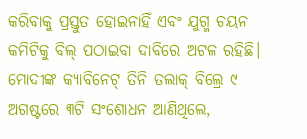କରିବାକୁ ପ୍ରସ୍ତୁତ ହୋଇନାହିଁ ଏବଂ ଯୁଗ୍ମ ଚୟନ କମିଟିକୁ ବିଲ୍ ପଠାଇବା ଦାବିରେ ଅଟଳ ରହିଛି। ମୋଦୀଙ୍କ କ୍ୟାବିନେଟ୍ ତିନି ତଲାକ୍ ବିଲ୍ରେ ୯ ଅଗଷ୍ଟରେ ୩ଟି ସଂଶୋଧନ ଆଣିଥିଲେ,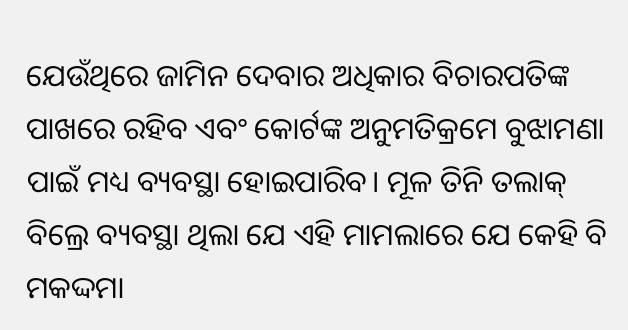ଯେଉଁଥିରେ ଜାମିନ ଦେବାର ଅଧିକାର ବିଚାରପତିଙ୍କ ପାଖରେ ରହିବ ଏବଂ କୋର୍ଟଙ୍କ ଅନୁମତିକ୍ରମେ ବୁଝାମଣା ପାଇଁ ମଧ୍ୟ ବ୍ୟବସ୍ଥା ହୋଇପାରିବ। ମୂଳ ତିନି ତଲାକ୍ ବିଲ୍ରେ ବ୍ୟବସ୍ଥା ଥିଲା ଯେ ଏହି ମାମଲାରେ ଯେ କେହି ବି ମକଦ୍ଦମା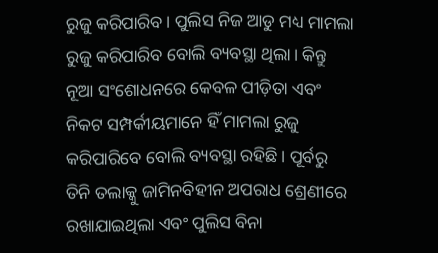ରୁଜୁ କରିପାରିବ। ପୁଲିସ ନିଜ ଆଡୁ ମଧ୍ୟ ମାମଲା ରୁଜୁ କରିପାରିବ ବୋଲି ବ୍ୟବସ୍ଥା ଥିଲା। କିନ୍ତୁ ନୂଆ ସଂଶୋଧନରେ କେବଳ ପୀଡ଼ିତା ଏବଂ ନିକଟ ସମ୍ପର୍କୀୟମାନେ ହିଁ ମାମଲା ରୁଜୁ କରିପାରିବେ ବୋଲି ବ୍ୟବସ୍ଥା ରହିଛି। ପୂର୍ବରୁ ତିନି ତଲାକ୍କୁ ଜାମିନବିହୀନ ଅପରାଧ ଶ୍ରେଣୀରେ ରଖାଯାଇଥିଲା ଏବଂ ପୁଲିସ ବିନା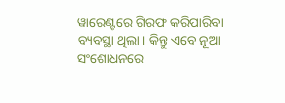ୱାରେଣ୍ଟରେ ଗିରଫ କରିପାରିବା ବ୍ୟବସ୍ଥା ଥିଲା। କିନ୍ତୁ ଏବେ ନୂଆ ସଂଶୋଧନରେ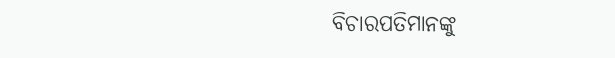ବିଚାରପତିମାନଙ୍କୁ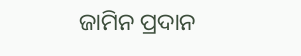ଜାମିନ ପ୍ରଦାନ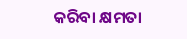କରିବା କ୍ଷମତା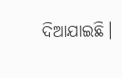ଦିଆଯାଇଛି।